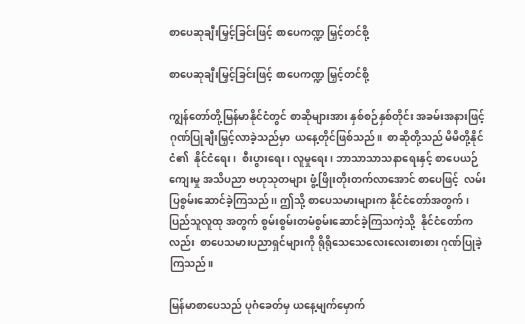စာပေဆုချီးမြှင့်ခြင်းဖြင့် စာပေကဏ္ဍ မြှင့်တင်စို့

စာပေဆုချီးမြှင့်ခြင်းဖြင့် စာပေကဏ္ဍ မြှင့်တင်စို့

ကျွန်တော်တို့မြန်မာနိုင်ငံတွင် စာဆိုများအား နှစ်စဉ်နှစ်တိုင်း အခမ်းအနားဖြင့်ဂုဏ်ပြုချီးမြှင့်လာခဲ့သည်မှာ  ယနေ့တိုင်ဖြစ်သည်။  စာဆိုတို့သည် မိမိတို့နိုင်ငံ၏  နိုင်ငံရေး၊  စီးပွားရေး၊ လူမှုရေး၊ ဘာသာသာသနာရေးနှင့် စာပေယဉ်ကျေးမှု အသိပညာ ဗဟုသုတများ ဖွံ့ဖြိုးတိုးတက်လာအောင် စာပေဖြင့်  လမ်းပြစွမ်းဆောင်ခဲ့ကြသည်၊၊ ဤသို့ စာပေသမားများက နိုင်ငံတော်အတွက်၊ ပြည်သူလူထု အတွက် စွမ်းစွမ်းတမံစွမ်းဆောင်ခဲ့ကြသကဲ့သို့  နိုင်ငံတော်ကလည်း  စာပေသမားပညာရှင်များကို ရိုရိုသေသေလေးလေးစားစား ဂုဏ်ပြုခဲ့ကြသည်။

မြန်မာစာပေသည် ပုဂံခေတ်မှ ယနေ့မျက်မှောက်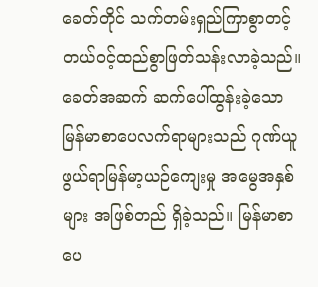ခေတ်တိုင် သက်တမ်းရှည်ကြာစွာတင့်တယ်ဝင့်ထည်စွာဖြတ်သန်းလာခဲ့သည်။ ခေတ်အဆက် ဆက်ပေါ်ထွန်းခဲ့သော မြန်မာစာပေလက်ရာများသည် ဂုဏ်ယူဖွယ်ရာမြန်မာ့ယဉ်ကျေးမှု အမွေအနှစ်များ အဖြစ်တည် ရှိခဲ့သည်။ မြန်မာစာပေ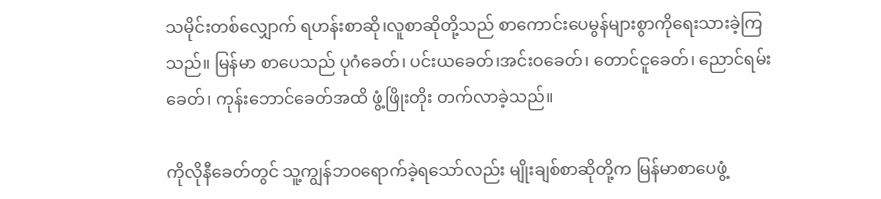သမိုင်းတစ်လျှောက် ရဟန်းစာဆို၊လူစာဆိုတို့သည် စာကောင်းပေမွန်များစွာကိုရေးသားခဲ့ကြသည်။ မြန်မာ စာပေသည် ပုဂံခေတ်၊ ပင်းယခေတ်၊အင်းဝခေတ်၊ တောင်ငူခေတ်၊ ညောင်ရမ်းခေတ်၊ ကုန်းဘောင်ခေတ်အထိ ဖွံ့ဖြိုးတိုး တက်လာခဲ့သည်။

ကိုလိုနီခေတ်တွင် သူ့ကျွန်ဘဝရောက်ခဲ့ရသော်လည်း မျိုးချစ်စာဆိုတို့က မြန်မာစာပေဖွံ့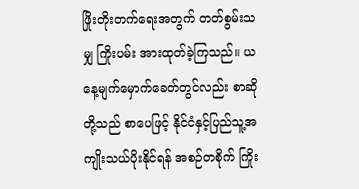ဖြိုးတိုးတက်ရေးအတွက် တတ်စွမ်းသမျှ ကြိုးပမ်း အားထုတ်ခဲ့ကြသည်။ ယနေ့မျက်မှောက်ခေတ်တွင်လည်း စာဆိုတို့သည် စာပေဖြင့် နိုင်ငံနှင့်ပြည်သူ့အကျိုးသယ်ပိုးနိုင်ရန် အစဉ်တစိုက် ကြိုး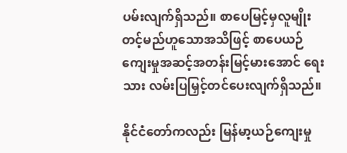ပမ်းလျက်ရှိသည်။ စာပေမြင့်မှလူမျိုးတင့်မည်ဟူသောအသိဖြင့် စာပေယဉ်ကျေးမှုအဆင့်အတန်းမြင့်မားအောင် ရေးသား လမ်းပြမြှင့်တင်ပေးလျက်ရှိသည်။

နိုင်ငံတော်ကလည်း မြန်မာ့ယဉ်ကျေးမှု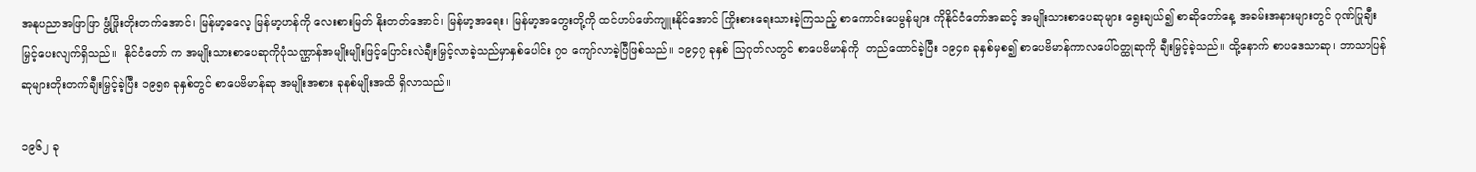အနုပညာအဖြာဖြာ ဖွံ့ဖြိုးတိုးတက်အောင်၊ မြန်မာ့ဓလေ့ မြန်မာ့ဟန်ကို လေးစားမြတ် နိုးတတ်အောင်၊ မြန်မာ့အရေး၊ မြန်မာ့အတွေးတို့ကို ထင်ဟပ်ဖော်ကျူးနိုင်အောင် ကြိုးစားရေးသားခဲ့ကြသည့် စာကောင်းပေမွန်များ ကိုနိုင်ငံတော်အဆင့် အမျိုးသားစာပေဆုများ ရွေးချယ်၍ စာဆိုတော်နေ့ အခမ်းအနားများတွင် ဂုဏ်ပြုချီးမြှင့်ပေးလျက်ရှိသည်။  နိုင်ငံတော် က အမျိုးသားစာပေဆုကိုပုံသဏ္ဌာန်အမျိုးမျိုးဖြင့်ပြောင်းလဲချီးမြှင့်လာခဲ့သည်မှာနှစ်ပေါင်း ၇၀ ကျော်လာခဲ့ပြီဖြစ်သည်။ ၁၉၄၇ ခုနှစ် သြဂုတ်လတွင် စာပေဗိမာန်ကို  တည်ထောင်ခဲ့ပြီး ၁၉၄၈ ခုနှစ်မှစ၍ စာပေဗိမာန်ကာလပေါ်ဝတ္ထုဆုကို ချီးမြှင့်ခဲ့သည်။ ထို့နောက် စာပဒေသာဆု၊ ဘာသာပြန်ဆုများတိုးတက်ချီးမြှင့်ခဲ့ပြီး ၁၉၅၈ ခုနှစ်တွင် စာပေဗိမာန်ဆု အမျိုးအစား ခုနစ်မျိုးအထိ ရှိလာသည်။

၁၉၆၂ ခု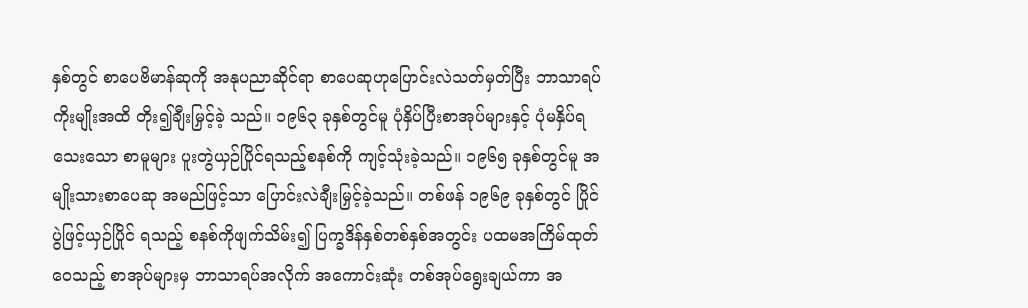နှစ်တွင် စာပေဗိမာန်ဆုကို အနုပညာဆိုင်ရာ စာပေဆုဟုပြောင်းလဲသတ်မှတ်ပြီး ဘာသာရပ်ကိုးမျိုးအထိ တိုး၍ချီးမြှင့်ခဲ့ သည်။ ၁၉၆၃ ခုနှစ်တွင်မူ ပုံနှိပ်ပြီးစာအုပ်များနှင့် ပုံမနှိပ်ရသေးသော စာမူများ ပူးတွဲယှဉ်ပြိုင်ရသည့်စနစ်ကို ကျင့်သုံးခဲ့သည်။ ၁၉၆၅ ခုနှစ်တွင်မူ အမျိုးသားစာပေဆု အမည်ဖြင့်သာ ပြောင်းလဲချီးမြှင့်ခဲ့သည်။ တစ်ဖန် ၁၉၆၉ ခုနှစ်တွင် ပြိုင်ပွဲဖြင့်ယှဉ်ပြိုင် ရသည့် စနစ်ကိုဖျက်သိမ်း၍ ပြက္ခဒိန်နှစ်တစ်နှစ်အတွင်း ပထမအကြိမ်ထုတ်ဝေသည့် စာအုပ်များမှ ဘာသာရပ်အလိုက် အကောင်းဆုံး တစ်အုပ်ရွေးချယ်ကာ အ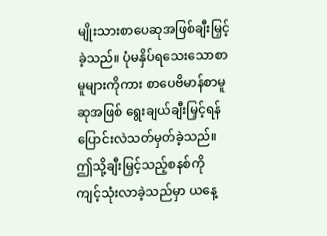မျိုးသားစာပေဆုအဖြစ်ချီးမြှင့်ခဲ့သည်။ ပုံမနှိပ်ရသေးသောစာမူများကိုကား စာပေဗိမာန်စာမူ ဆုအဖြစ် ရွေးချယ်ချီးမြှင့်ရန် ပြောင်းလဲသတ်မှတ်ခဲ့သည်။ ဤသို့ချီးမြှင့်သည့်စနစ်ကို ကျင့်သုံးလာခဲ့သည်မှာ ယနေ့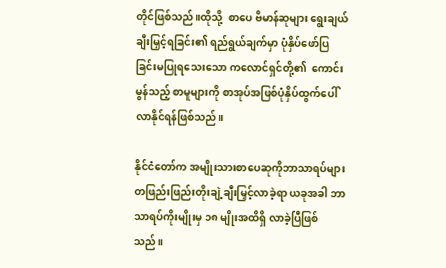တိုင်ဖြစ်သည်။ထိုသို့  စာပေ ဗိမာန်ဆုများ ရွေးချယ်ချီးမြှင့်ရခြင်း၏ ရည်ရွယ်ချက်မှာ ပုံနှိပ်ဖော်ပြခြင်းမပြုရသေးသော ကလောင်ရှင်တို့၏  ကောင်းမွန်သည့် စာမူများကို စာအုပ်အဖြစ်ပုံနှိပ်ထွက်ပေါ်လာနိုင်ရန်ဖြစ်သည်။

နိုင်ငံတော်က အမျိုးသားစာပေဆုကိုဘာသာရပ်များတဖြည်းဖြည်းတိုးချဲ့ချီးမြှင့်လာခဲ့ရာ ယခုအခါ ဘာသာရပ်ကိုးမျိုးမှ ၁၈ မျိုးအထိရှိ လာခဲ့ပြီဖြစ်သည်။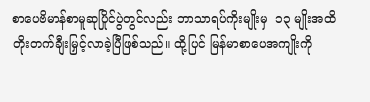စာပေဗိမာန်စာမူဆုပြိုင်ပွဲတွင်လည်း ဘာသာရပ်ကိုးမျိုးမှ  ၁၃ မျိုးအထိတိုးတက်ချီးမြှင့်လာခဲ့ပြီဖြစ်သည်။ ထို့ပြင် မြန်မာစာပေအကျိုးကို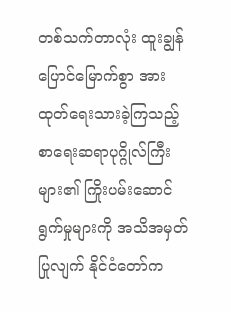တစ်သက်တာလုံး ထူးချွန်ပြောင်မြောက်စွာ အားထုတ်ရေးသားခဲ့ကြသည့် စာရေးဆရာပုဂ္ဂိုလ်ကြီးများ၏ ကြိုးပမ်းဆောင်ရွက်မှုများကို အသိအမှတ်ပြုလျက် နိုင်ငံတော်က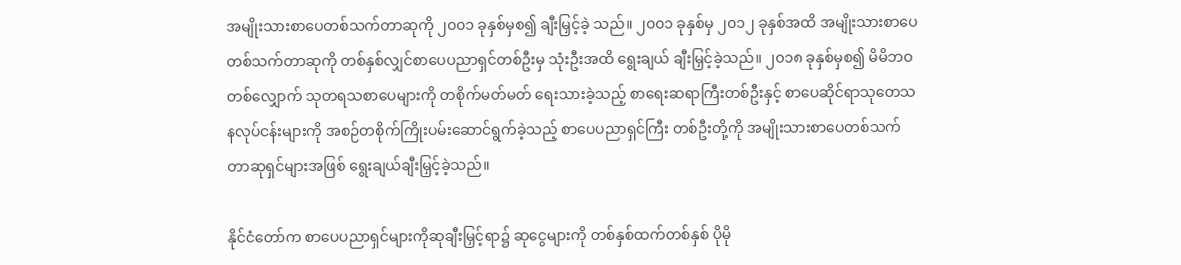အမျိုးသားစာပေတစ်သက်တာဆုကို ၂၀၀၁ ခုနှစ်မှစ၍ ချီးမြှင့်ခဲ့ သည်။ ၂၀၀၁ ခုနှစ်မှ ၂၀၁၂ ခုနှစ်အထိ အမျိုးသားစာပေတစ်သက်တာဆုကို တစ်နှစ်လျှင်စာပေပညာရှင်တစ်ဦးမှ သုံးဦးအထိ ရွေးချယ် ချီးမြှင့်ခဲ့သည်။ ၂၀၁၈ ခုနှစ်မှစ၍ မိမိဘဝတစ်လျှောက် သုတရသစာပေများကို တစိုက်မတ်မတ် ရေးသားခဲ့သည့် စာရေးဆရာကြီးတစ်ဦးနှင့် စာပေဆိုင်ရာသုတေသနလုပ်ငန်းများကို အစဉ်တစိုက်ကြိုးပမ်းဆောင်ရွက်ခဲ့သည့် စာပေပညာရှင်ကြီး တစ်ဦးတို့ကို အမျိုးသားစာပေတစ်သက်တာဆုရှင်များအဖြစ် ရွေးချယ်ချီးမြှင့်ခဲ့သည်။

နိုင်ငံတော်က စာပေပညာရှင်များကိုဆုချီးမြှင့်ရာ၌ ဆုငွေများကို တစ်နှစ်ထက်တစ်နှစ် ပိုမို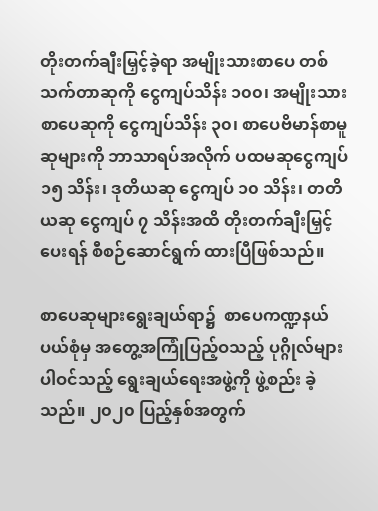တိုးတက်ချီးမြှင့်ခဲ့ရာ အမျိုးသားစာပေ တစ်သက်တာဆုကို ငွေကျပ်သိန်း ၁၀၀၊ အမျိုးသားစာပေဆုကို ငွေကျပ်သိန်း ၃၀၊ စာပေဗိမာန်စာမူဆုများကို ဘာသာရပ်အလိုက် ပထမဆုငွေကျပ် ၁၅ သိန်း၊ ဒုတိယဆု ငွေကျပ် ၁၀ သိန်း၊ တတိယဆု ငွေကျပ် ၇ သိန်းအထိ တိုးတက်ချီးမြှင့်ပေးရန် စီစဉ်ဆောင်ရွက် ထားပြီဖြစ်သည်။

စာပေဆုများရွေးချယ်ရာ၌  စာပေကဏ္ဍနယ်ပယ်စုံမှ အတွေ့အကြုံပြည့်ဝသည့် ပုဂ္ဂိုလ်များပါဝင်သည့် ရွေးချယ်ရေးအဖွဲ့ကို ဖွဲ့စည်း ခဲ့သည်။ ၂၀၂၀ ပြည့်နှစ်အတွက်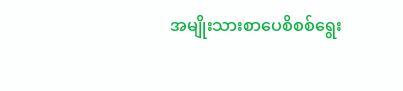အမျိုးသားစာပေစိစစ်ရွေး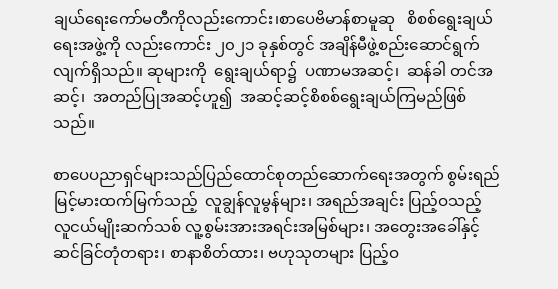ချယ်ရေးကော်မတီကိုလည်းကောင်း၊စာပေဗိမာန်စာမူဆု   စိစစ်ရွေးချယ် ရေးအဖွဲ့ကို လည်းကောင်း ၂၀၂၁ ခုနှစ်တွင် အချိန်မီဖွဲ့စည်းဆောင်ရွက်လျက်ရှိသည်။ ဆုများကို  ရွေးချယ်ရာ၌  ပဏာမအဆင့်၊  ဆန်ခါ တင်အဆင့်၊  အတည်ပြုအဆင့်ဟူ၍  အဆင့်ဆင့်စိစစ်ရွေးချယ်ကြမည်ဖြစ်သည်။

စာပေပညာရှင်များသည်ပြည်ထောင်စုတည်ဆောက်ရေးအတွက် စွမ်းရည်မြင့်မားထက်မြက်သည့်  လူချွန်လူမွန်များ၊ အရည်အချင်း ပြည့်ဝသည့် လူငယ်မျိုးဆက်သစ် လူ့စွမ်းအားအရင်းအမြစ်များ၊ အတွေးအခေါ်နှင့်ဆင်ခြင်တုံတရား၊ စာနာစိတ်ထား၊ ဗဟုသုတများ ပြည့်ဝ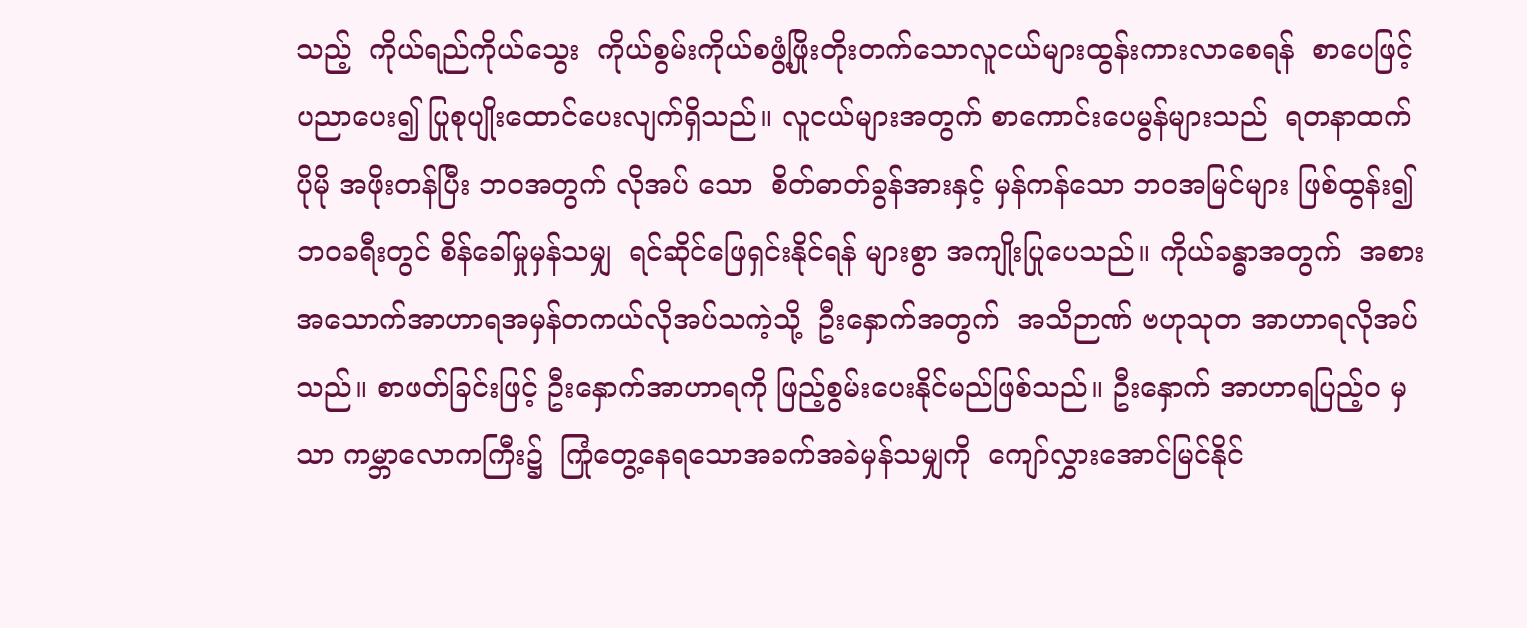သည့်  ကိုယ်ရည်ကိုယ်သွေး  ကိုယ်စွမ်းကိုယ်စဖွံ့ဖြိုးတိုးတက်သောလူငယ်များထွန်းကားလာစေရန်  စာပေဖြင့် ပညာပေး၍ ပြုစုပျိုးထောင်ပေးလျက်ရှိသည်။ လူငယ်များအတွက် စာကောင်းပေမွန်များသည်  ရတနာထက်ပိုမို အဖိုးတန်ပြီး ဘဝအတွက် လိုအပ် သော  စိတ်ဓာတ်ခွန်အားနှင့် မှန်ကန်သော ဘဝအမြင်များ ဖြစ်ထွန်း၍  ဘဝခရီးတွင် စိန်ခေါ်မှုမှန်သမျှ  ရင်ဆိုင်ဖြေရှင်းနိုင်ရန် များစွာ အကျိုးပြုပေသည်။ ကိုယ်ခန္ဓာအတွက်  အစားအသောက်အာဟာရအမှန်တကယ်လိုအပ်သကဲ့သို့  ဦးနှောက်အတွက်  အသိဉာဏ် ဗဟုသုတ အာဟာရလိုအပ်သည်။ စာဖတ်ခြင်းဖြင့် ဦးနှောက်အာဟာရကို ဖြည့်စွမ်းပေးနိုင်မည်ဖြစ်သည်။ ဦးနှောက် အာဟာရပြည့်ဝ မှသာ ကမ္ဘာလောကကြီး၌  ကြုံတွေ့နေရသောအခက်အခဲမှန်သမျှကို  ကျော်လွှားအောင်မြင်နိုင်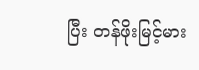ပြီး တန်ဖိုးမြင့်မား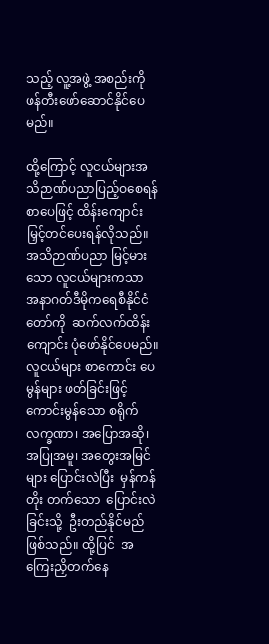သည့် လူ့အဖွဲ့ အစည်းကို ဖန်တီးဖော်ဆောင်နိုင်ပေမည်။

ထို့ကြောင့် လူငယ်များအသိဉာဏ်ပညာပြည့်ဝစေရန် စာပေဖြင့် ထိန်းကျောင်းမြှင့်တင်ပေးရန်လိုသည်။ အသိဉာဏ်ပညာ မြင့်မား သော လူငယ်များကသာ အနာဂတ်ဒီမိုကရေစီနိုင်ငံတော်ကို  ဆက်လက်ထိန်းကျောင်း ပုံဖော်နိုင်ပေမည်။ လူငယ်များ စာကောင်း ပေမွန်များ ဖတ်ခြင်းဖြင့် ကောင်းမွန်သော စရိုက်လက္ခဏာ၊ အပြောအဆို၊ အပြုအမူ၊ အတွေးအမြင်များ ပြောင်းလဲပြီး  မှန်ကန်တိုး တက်သော  ပြောင်းလဲခြင်းသို့  ဦးတည်နိုင်မည်ဖြစ်သည်။ ထို့ပြင်  အကြေးညှိတက်နေ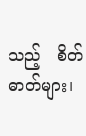သည့်   စိတ်ဓာတ်များ၊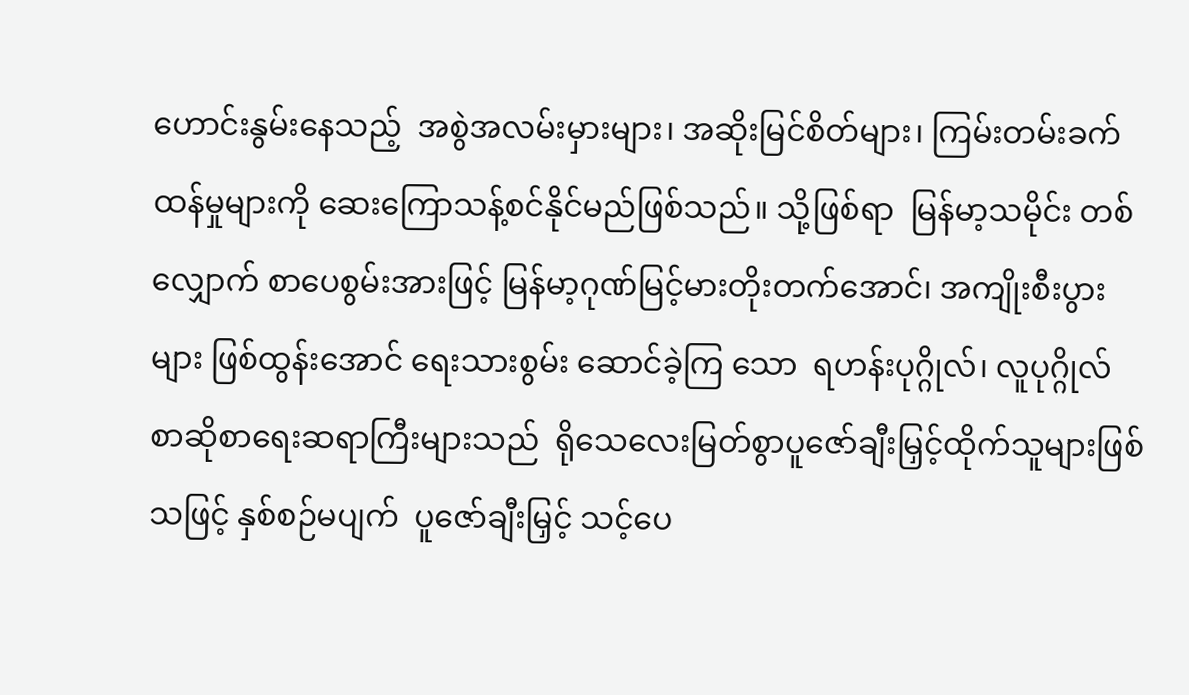ဟောင်းနွမ်းနေသည့်  အစွဲအလမ်းမှားများ၊ အဆိုးမြင်စိတ်များ၊ ကြမ်းတမ်းခက်ထန်မှုများကို ဆေးကြောသန့်စင်နိုင်မည်ဖြစ်သည်။ သို့ဖြစ်ရာ  မြန်မာ့သမိုင်း တစ်လျှောက် စာပေစွမ်းအားဖြင့် မြန်မာ့ဂုဏ်မြင့်မားတိုးတက်အောင်၊ အကျိုးစီးပွားများ ဖြစ်ထွန်းအောင် ရေးသားစွမ်း ဆောင်ခဲ့ကြ သော  ရဟန်းပုဂ္ဂိုလ်၊ လူပုဂ္ဂိုလ် စာဆိုစာရေးဆရာကြီးများသည်  ရိုသေလေးမြတ်စွာပူဇော်ချီးမြှင့်ထိုက်သူများဖြစ်သဖြင့် နှစ်စဉ်မပျက်  ပူဇော်ချီးမြှင့် သင့်ပေ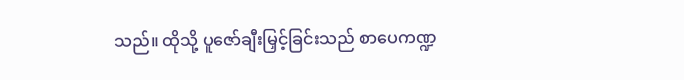သည်။ ထိုသို့ ပူဇော်ချီးမြှင့်ခြင်းသည် စာပေကဏ္ဍ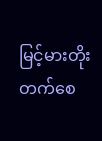မြင့်မားတိုးတက်စေ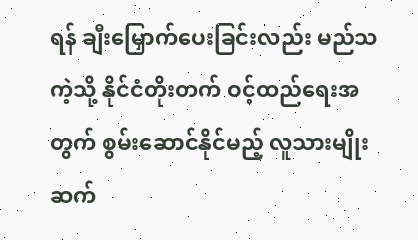ရန် ချီးမြှောက်ပေးခြင်းလည်း မည်သကဲ့သို့ နိုင်ငံတိုးတက် ဝင့်ထည်ရေးအတွက် စွမ်းဆောင်နိုင်မည့် လူသားမျိုးဆက်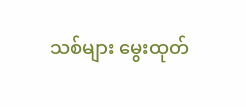သစ်များ မွေးထုတ်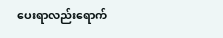ပေးရာလည်းရောက်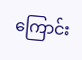ကြောင်း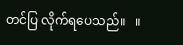တင်ပြ လိုက်ရပေသည်။   ။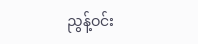ညွန့်ဝင်း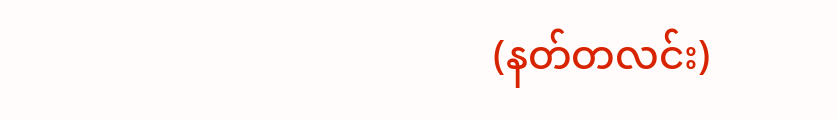(နတ်တလင်း)